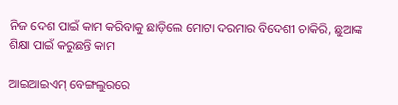ନିଜ ଦେଶ ପାଇଁ କାମ କରିବାକୁ ଛାଡ଼ିଲେ ମୋଟା ଦରମାର ବିଦେଶୀ ଚାକିରି, ଛୁଆଙ୍କ ଶିକ୍ଷା ପାଇଁ କରୁଛନ୍ତି କାମ

ଆଇଆଇଏମ୍ ବେଙ୍ଗଲୁରରେ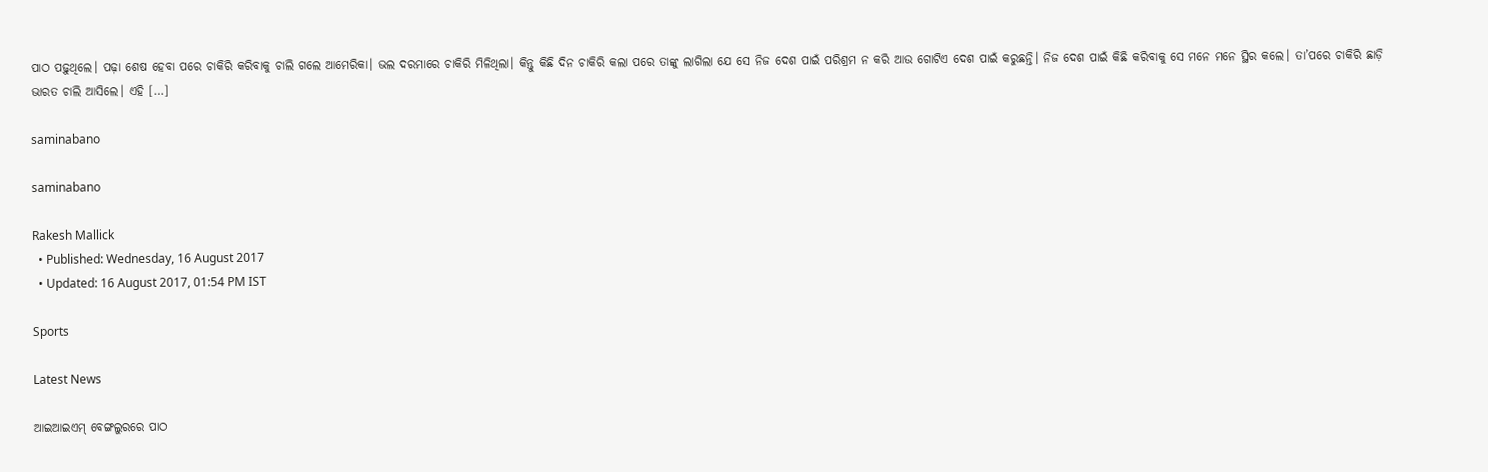ପାଠ ପଢ଼ୁଥିଲେ। ପଢ଼ା ଶେଷ ହେବା ପରେ ଚାକିରି କରିବାକୁ ଚାଲି ଗଲେ ଆମେରିକା। ଭଲ ଦରମାରେ ଚାକିରି ମିଳିଥିଲା। କିନ୍ତୁ କିଛି ଦିନ ଚାକିରି କଲା ପରେ ତାଙ୍କୁ ଲାଗିଲା ଯେ ସେ ନିଜ ଦେଶ ପାଇଁ ପରିଶ୍ରମ ନ କରି ଆଉ ଗୋଟିଏ ଦେଶ ପାଇଁ କରୁଛନ୍ତି। ନିଜ ଦେଶ ପାଇଁ କିଛି କରିବାକୁ ସେ ମନେ ମନେ ସ୍ଥିର କଲେ। ତା’ପରେ ଚାକିରି ଛାଡ଼ି ଭାରତ ଚାଲି ଆସିଲେ। ଏହି […]

saminabano

saminabano

Rakesh Mallick
  • Published: Wednesday, 16 August 2017
  • Updated: 16 August 2017, 01:54 PM IST

Sports

Latest News

ଆଇଆଇଏମ୍ ବେଙ୍ଗଲୁରରେ ପାଠ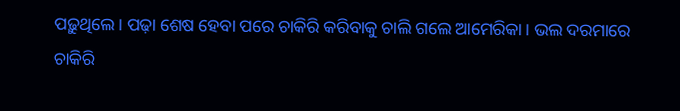ପଢ଼ୁଥିଲେ। ପଢ଼ା ଶେଷ ହେବା ପରେ ଚାକିରି କରିବାକୁ ଚାଲି ଗଲେ ଆମେରିକା। ଭଲ ଦରମାରେ ଚାକିରି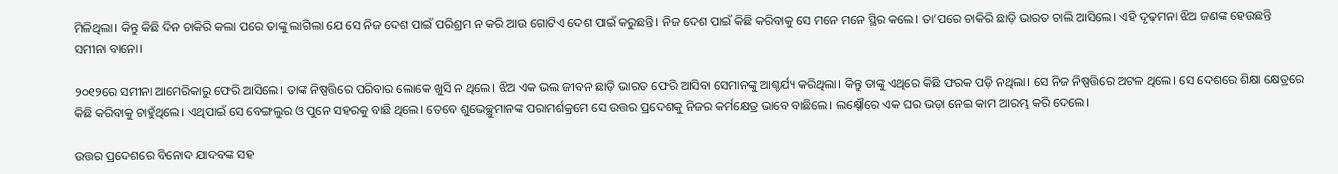ମିଳିଥିଲା। କିନ୍ତୁ କିଛି ଦିନ ଚାକିରି କଲା ପରେ ତାଙ୍କୁ ଲାଗିଲା ଯେ ସେ ନିଜ ଦେଶ ପାଇଁ ପରିଶ୍ରମ ନ କରି ଆଉ ଗୋଟିଏ ଦେଶ ପାଇଁ କରୁଛନ୍ତି। ନିଜ ଦେଶ ପାଇଁ କିଛି କରିବାକୁ ସେ ମନେ ମନେ ସ୍ଥିର କଲେ। ତା’ପରେ ଚାକିରି ଛାଡ଼ି ଭାରତ ଚାଲି ଆସିଲେ। ଏହି ଦୃଢ଼ମନା ଝିଅ ଜଣଙ୍କ ହେଉଛନ୍ତି ସମୀନା ବାନୋ।

୨୦୧୨ରେ ସମୀନା ଆମେରିକାରୁ ଫେରି ଆସିଲେ। ତାଙ୍କ ନିଷ୍ପତ୍ତିରେ ପରିବାର ଲୋକେ ଖୁସି ନ ଥିଲେ। ଝିଅ ଏକ ଭଲ ଜୀବନ ଛାଡ଼ି ଭାରତ ଫେରି ଆସିବା ସେମାନଙ୍କୁ ଆଶ୍ଚର୍ଯ୍ୟ କରିଥିଲା। କିନ୍ତୁ ତାଙ୍କୁ ଏଥିରେ କିଛି ଫରକ ପଡ଼ି ନଥିଲା। ସେ ନିଜ ନିଷ୍ପତ୍ତିରେ ଅଟଳ ଥିଲେ। ସେ ଦେଶରେ ଶିକ୍ଷା କ୍ଷେତ୍ରରେ କିଛି କରିବାକୁ ଚାହୁଁଥିଲେ। ଏଥିପାଇଁ ସେ ବେଙ୍ଗଲୁର ଓ ପୁନେ ସହରକୁ ବାଛି ଥିଲେ। ତେବେ ଶୁଭେଚ୍ଛୁମାନଙ୍କ ପରାମର୍ଶକ୍ରମେ ସେ ଉତ୍ତର ପ୍ରଦେଶକୁ ନିଜର କର୍ମକ୍ଷେତ୍ର ଭାବେ ବାଛିଲେ। ଲକ୍ଷ୍ନୌରେ ଏକ ଘର ଭଡ଼ା ନେଇ କାମ ଆରମ୍ଭ କରି ଦେଲେ।

ଉତ୍ତର ପ୍ରଦେଶରେ ବିନୋଦ ଯାଦବଙ୍କ ସହ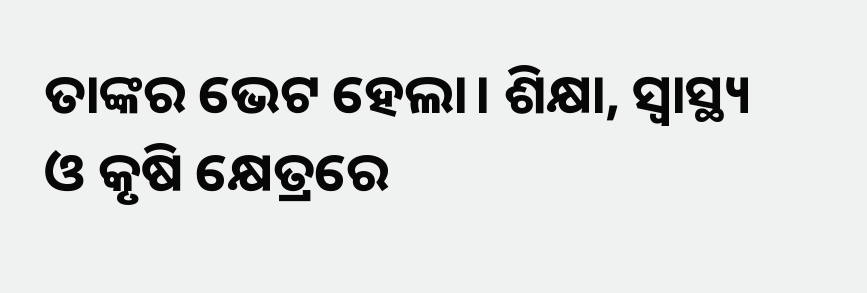ତାଙ୍କର ଭେଟ ହେଲା। ଶିକ୍ଷା, ସ୍ୱାସ୍ଥ୍ୟ ଓ କୃଷି କ୍ଷେତ୍ରରେ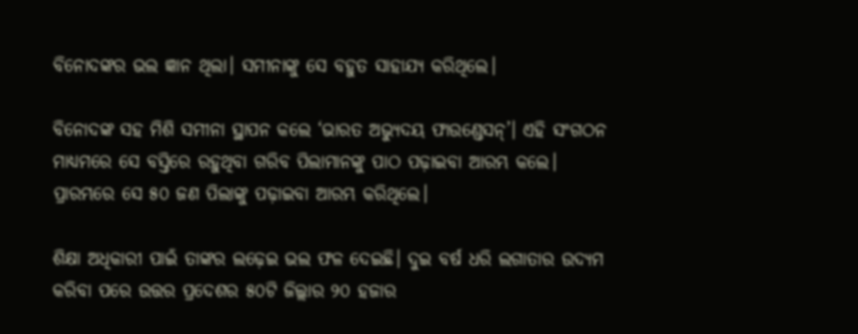ବିନୋଦଙ୍କର ଭଲ ଜ୍ଞାନ ଥିଲା। ସମୀନାଙ୍କୁ ସେ ବହୁତ ସାହାଯ୍ୟ କରିଥିଲେ।

ବିନୋଦଙ୍କ ସହ ମିଶି ସମୀନା ସ୍ଥାପନ କଲେ ‘ଭାରତ ଅଭ୍ୟୁଦୟ ଫାଉଣ୍ଡେସନ୍‌’। ଏହି ସଂଗଠନ ମାଧ୍ୟମରେ ସେ ବସ୍ତିରେ ରହୁଥିବା ଗରିବ ପିଲାମାନଙ୍କୁ ପାଠ ପଢ଼ାଇବା ଆରମ୍ଭ କଲେ। ପ୍ରାରମ୍ଭରେ ସେ ୫୦ ଜଣ ପିଲାଙ୍କୁ ପଢ଼ାଇବା ଆରମ୍ଭ କରିଥିଲେ।

ଶିକ୍ଷା ଅଧିକାରୀ ପାଇଁ ତାଙ୍କର ଲଢ଼େଇ ଭଲ ଫଳ ଦେଇଛି। ଦୁଇ ବର୍ଷ ଧରି ଲଗାତାର ଉଦ୍ୟମ କରିବା ପରେ ଉତ୍ତର ପ୍ରଦେଶର ୫୦ଟି ଜିଲ୍ଲାର ୨୦ ହଜାର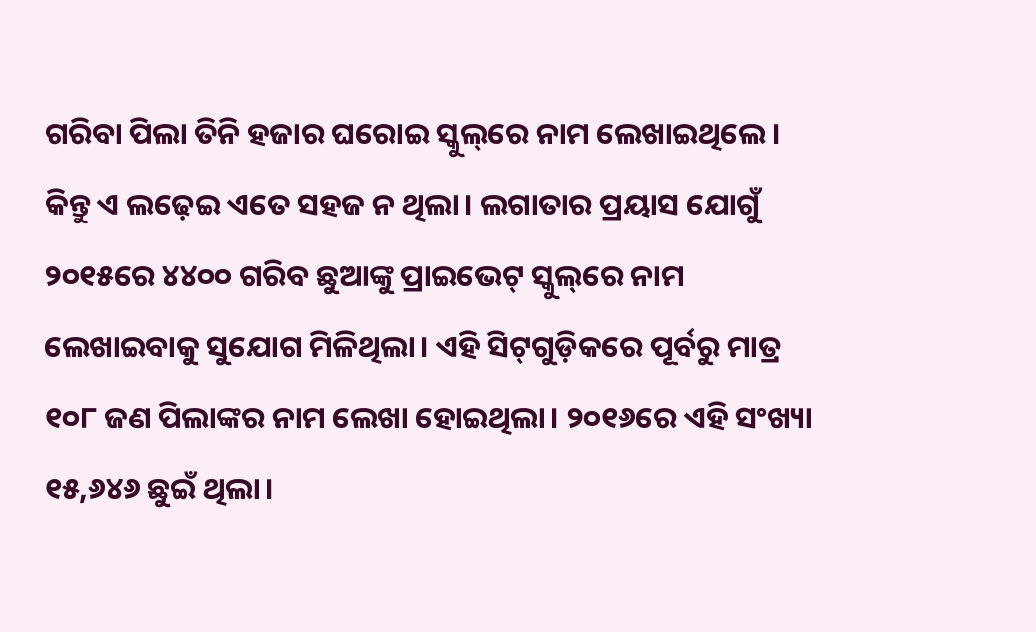ଗରିବା ପିଲା ତିନି ହଜାର ଘରୋଇ ସ୍କୁଲ୍‌ରେ ନାମ ଲେଖାଇଥିଲେ। କିନ୍ତୁ ଏ ଲଢ଼େଇ ଏତେ ସହଜ ନ ଥିଲା। ଲଗାତାର ପ୍ରୟାସ ଯୋଗୁଁ ୨୦୧୫ରେ ୪୪୦୦ ଗରିବ ଛୁଆଙ୍କୁ ପ୍ରାଇଭେଟ୍ ସ୍କୁଲ୍‌ରେ ନାମ ଲେଖାଇବାକୁ ସୁଯୋଗ ମିଳିଥିଲା। ଏହି ସିଟ୍‌ଗୁଡ଼ିକରେ ପୂର୍ବରୁ ମାତ୍ର ୧୦୮ ଜଣ ପିଲାଙ୍କର ନାମ ଲେଖା ହୋଇଥିଲା। ୨୦୧୬ରେ ଏହି ସଂଖ୍ୟା ୧୫,୬୪୬ ଛୁଇଁ ଥିଲା।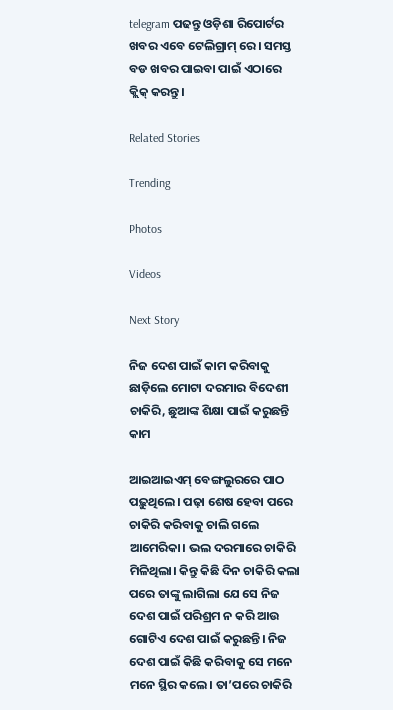telegram ପଢନ୍ତୁ ଓଡ଼ିଶା ରିପୋର୍ଟର ଖବର ଏବେ ଟେଲିଗ୍ରାମ୍ ରେ। ସମସ୍ତ ବଡ ଖବର ପାଇବା ପାଇଁ ଏଠାରେ କ୍ଲିକ୍ କରନ୍ତୁ।

Related Stories

Trending

Photos

Videos

Next Story

ନିଜ ଦେଶ ପାଇଁ କାମ କରିବାକୁ ଛାଡ଼ିଲେ ମୋଟା ଦରମାର ବିଦେଶୀ ଚାକିରି, ଛୁଆଙ୍କ ଶିକ୍ଷା ପାଇଁ କରୁଛନ୍ତି କାମ

ଆଇଆଇଏମ୍ ବେଙ୍ଗଲୁରରେ ପାଠ ପଢ଼ୁଥିଲେ। ପଢ଼ା ଶେଷ ହେବା ପରେ ଚାକିରି କରିବାକୁ ଚାଲି ଗଲେ ଆମେରିକା। ଭଲ ଦରମାରେ ଚାକିରି ମିଳିଥିଲା। କିନ୍ତୁ କିଛି ଦିନ ଚାକିରି କଲା ପରେ ତାଙ୍କୁ ଲାଗିଲା ଯେ ସେ ନିଜ ଦେଶ ପାଇଁ ପରିଶ୍ରମ ନ କରି ଆଉ ଗୋଟିଏ ଦେଶ ପାଇଁ କରୁଛନ୍ତି। ନିଜ ଦେଶ ପାଇଁ କିଛି କରିବାକୁ ସେ ମନେ ମନେ ସ୍ଥିର କଲେ। ତା’ପରେ ଚାକିରି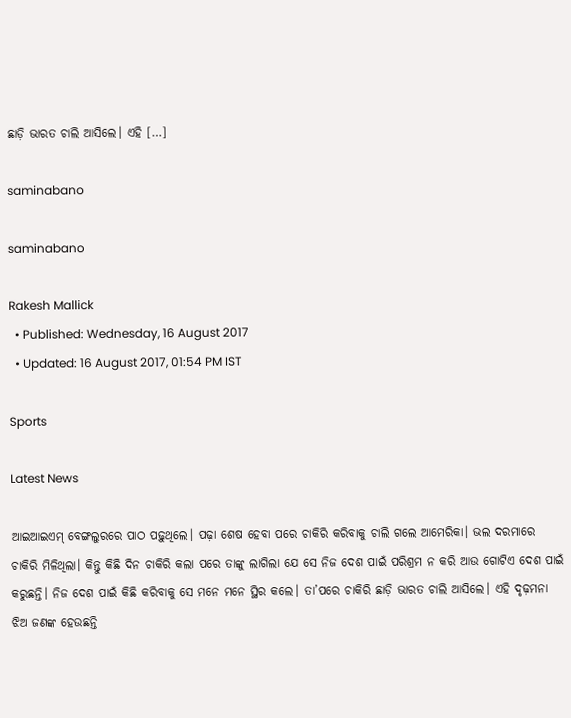ଛାଡ଼ି ଭାରତ ଚାଲି ଆସିଲେ। ଏହି […]

saminabano

saminabano

Rakesh Mallick
  • Published: Wednesday, 16 August 2017
  • Updated: 16 August 2017, 01:54 PM IST

Sports

Latest News

ଆଇଆଇଏମ୍ ବେଙ୍ଗଲୁରରେ ପାଠ ପଢ଼ୁଥିଲେ। ପଢ଼ା ଶେଷ ହେବା ପରେ ଚାକିରି କରିବାକୁ ଚାଲି ଗଲେ ଆମେରିକା। ଭଲ ଦରମାରେ ଚାକିରି ମିଳିଥିଲା। କିନ୍ତୁ କିଛି ଦିନ ଚାକିରି କଲା ପରେ ତାଙ୍କୁ ଲାଗିଲା ଯେ ସେ ନିଜ ଦେଶ ପାଇଁ ପରିଶ୍ରମ ନ କରି ଆଉ ଗୋଟିଏ ଦେଶ ପାଇଁ କରୁଛନ୍ତି। ନିଜ ଦେଶ ପାଇଁ କିଛି କରିବାକୁ ସେ ମନେ ମନେ ସ୍ଥିର କଲେ। ତା’ପରେ ଚାକିରି ଛାଡ଼ି ଭାରତ ଚାଲି ଆସିଲେ। ଏହି ଦୃଢ଼ମନା ଝିଅ ଜଣଙ୍କ ହେଉଛନ୍ତି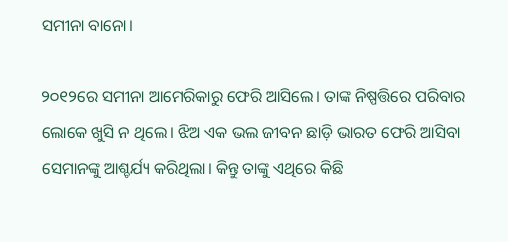ସମୀନା ବାନୋ।

୨୦୧୨ରେ ସମୀନା ଆମେରିକାରୁ ଫେରି ଆସିଲେ। ତାଙ୍କ ନିଷ୍ପତ୍ତିରେ ପରିବାର ଲୋକେ ଖୁସି ନ ଥିଲେ। ଝିଅ ଏକ ଭଲ ଜୀବନ ଛାଡ଼ି ଭାରତ ଫେରି ଆସିବା ସେମାନଙ୍କୁ ଆଶ୍ଚର୍ଯ୍ୟ କରିଥିଲା। କିନ୍ତୁ ତାଙ୍କୁ ଏଥିରେ କିଛି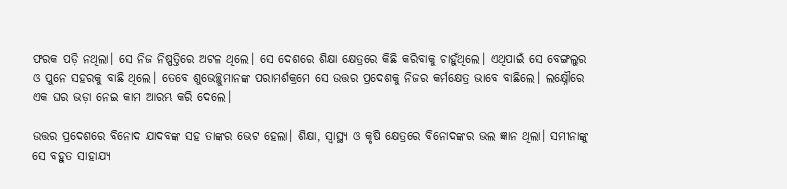ଫରକ ପଡ଼ି ନଥିଲା। ସେ ନିଜ ନିଷ୍ପତ୍ତିରେ ଅଟଳ ଥିଲେ। ସେ ଦେଶରେ ଶିକ୍ଷା କ୍ଷେତ୍ରରେ କିଛି କରିବାକୁ ଚାହୁଁଥିଲେ। ଏଥିପାଇଁ ସେ ବେଙ୍ଗଲୁର ଓ ପୁନେ ସହରକୁ ବାଛି ଥିଲେ। ତେବେ ଶୁଭେଚ୍ଛୁମାନଙ୍କ ପରାମର୍ଶକ୍ରମେ ସେ ଉତ୍ତର ପ୍ରଦେଶକୁ ନିଜର କର୍ମକ୍ଷେତ୍ର ଭାବେ ବାଛିଲେ। ଲକ୍ଷ୍ନୌରେ ଏକ ଘର ଭଡ଼ା ନେଇ କାମ ଆରମ୍ଭ କରି ଦେଲେ।

ଉତ୍ତର ପ୍ରଦେଶରେ ବିନୋଦ ଯାଦବଙ୍କ ସହ ତାଙ୍କର ଭେଟ ହେଲା। ଶିକ୍ଷା, ସ୍ୱାସ୍ଥ୍ୟ ଓ କୃଷି କ୍ଷେତ୍ରରେ ବିନୋଦଙ୍କର ଭଲ ଜ୍ଞାନ ଥିଲା। ସମୀନାଙ୍କୁ ସେ ବହୁତ ସାହାଯ୍ୟ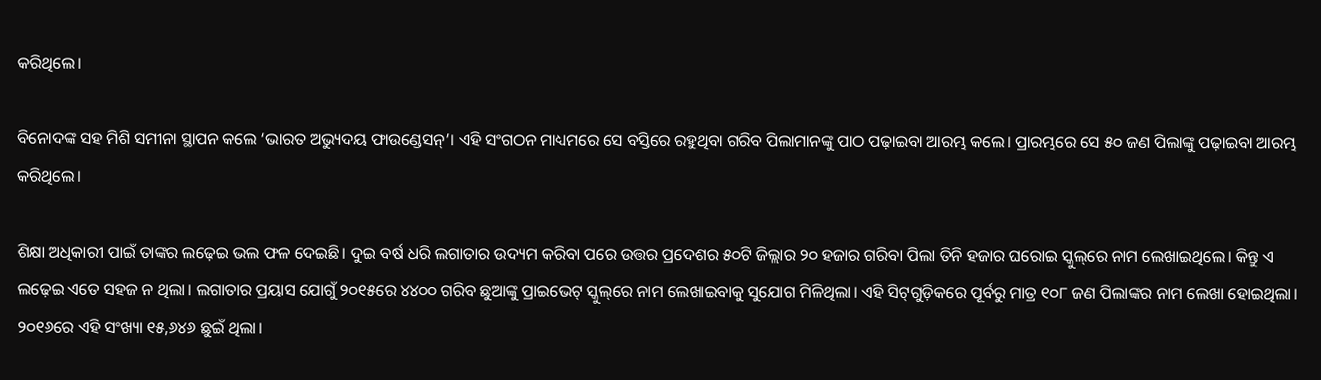କରିଥିଲେ।

ବିନୋଦଙ୍କ ସହ ମିଶି ସମୀନା ସ୍ଥାପନ କଲେ ‘ଭାରତ ଅଭ୍ୟୁଦୟ ଫାଉଣ୍ଡେସନ୍‌’। ଏହି ସଂଗଠନ ମାଧ୍ୟମରେ ସେ ବସ୍ତିରେ ରହୁଥିବା ଗରିବ ପିଲାମାନଙ୍କୁ ପାଠ ପଢ଼ାଇବା ଆରମ୍ଭ କଲେ। ପ୍ରାରମ୍ଭରେ ସେ ୫୦ ଜଣ ପିଲାଙ୍କୁ ପଢ଼ାଇବା ଆରମ୍ଭ କରିଥିଲେ।

ଶିକ୍ଷା ଅଧିକାରୀ ପାଇଁ ତାଙ୍କର ଲଢ଼େଇ ଭଲ ଫଳ ଦେଇଛି। ଦୁଇ ବର୍ଷ ଧରି ଲଗାତାର ଉଦ୍ୟମ କରିବା ପରେ ଉତ୍ତର ପ୍ରଦେଶର ୫୦ଟି ଜିଲ୍ଲାର ୨୦ ହଜାର ଗରିବା ପିଲା ତିନି ହଜାର ଘରୋଇ ସ୍କୁଲ୍‌ରେ ନାମ ଲେଖାଇଥିଲେ। କିନ୍ତୁ ଏ ଲଢ଼େଇ ଏତେ ସହଜ ନ ଥିଲା। ଲଗାତାର ପ୍ରୟାସ ଯୋଗୁଁ ୨୦୧୫ରେ ୪୪୦୦ ଗରିବ ଛୁଆଙ୍କୁ ପ୍ରାଇଭେଟ୍ ସ୍କୁଲ୍‌ରେ ନାମ ଲେଖାଇବାକୁ ସୁଯୋଗ ମିଳିଥିଲା। ଏହି ସିଟ୍‌ଗୁଡ଼ିକରେ ପୂର୍ବରୁ ମାତ୍ର ୧୦୮ ଜଣ ପିଲାଙ୍କର ନାମ ଲେଖା ହୋଇଥିଲା। ୨୦୧୬ରେ ଏହି ସଂଖ୍ୟା ୧୫,୬୪୬ ଛୁଇଁ ଥିଲା।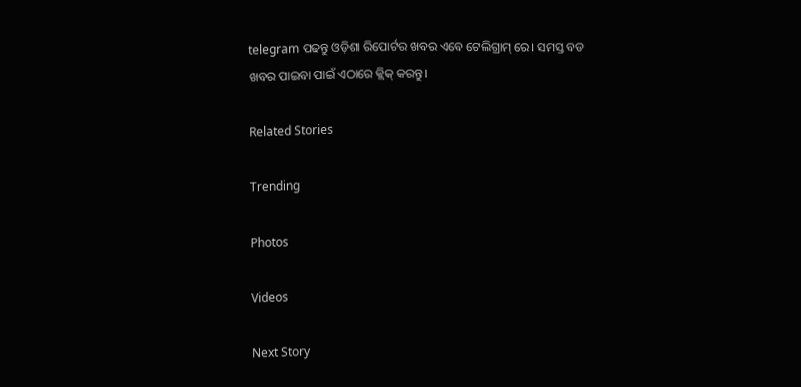telegram ପଢନ୍ତୁ ଓଡ଼ିଶା ରିପୋର୍ଟର ଖବର ଏବେ ଟେଲିଗ୍ରାମ୍ ରେ। ସମସ୍ତ ବଡ ଖବର ପାଇବା ପାଇଁ ଏଠାରେ କ୍ଲିକ୍ କରନ୍ତୁ।

Related Stories

Trending

Photos

Videos

Next Story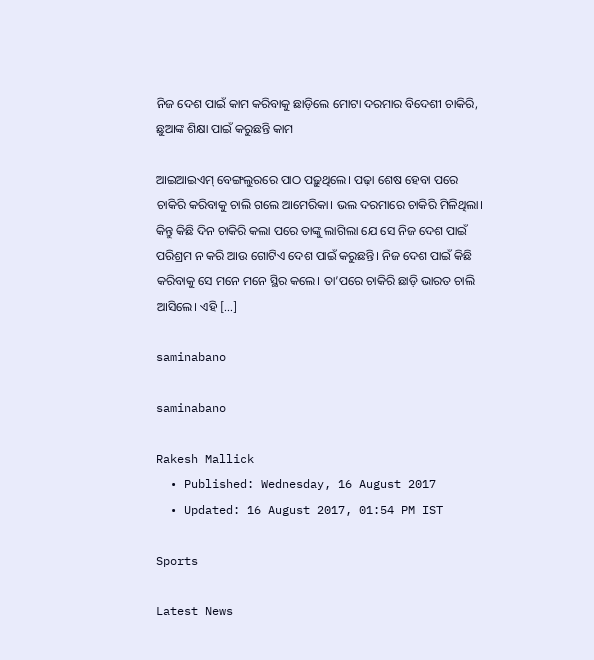ନିଜ ଦେଶ ପାଇଁ କାମ କରିବାକୁ ଛାଡ଼ିଲେ ମୋଟା ଦରମାର ବିଦେଶୀ ଚାକିରି, ଛୁଆଙ୍କ ଶିକ୍ଷା ପାଇଁ କରୁଛନ୍ତି କାମ

ଆଇଆଇଏମ୍ ବେଙ୍ଗଲୁରରେ ପାଠ ପଢ଼ୁଥିଲେ। ପଢ଼ା ଶେଷ ହେବା ପରେ ଚାକିରି କରିବାକୁ ଚାଲି ଗଲେ ଆମେରିକା। ଭଲ ଦରମାରେ ଚାକିରି ମିଳିଥିଲା। କିନ୍ତୁ କିଛି ଦିନ ଚାକିରି କଲା ପରେ ତାଙ୍କୁ ଲାଗିଲା ଯେ ସେ ନିଜ ଦେଶ ପାଇଁ ପରିଶ୍ରମ ନ କରି ଆଉ ଗୋଟିଏ ଦେଶ ପାଇଁ କରୁଛନ୍ତି। ନିଜ ଦେଶ ପାଇଁ କିଛି କରିବାକୁ ସେ ମନେ ମନେ ସ୍ଥିର କଲେ। ତା’ପରେ ଚାକିରି ଛାଡ଼ି ଭାରତ ଚାଲି ଆସିଲେ। ଏହି […]

saminabano

saminabano

Rakesh Mallick
  • Published: Wednesday, 16 August 2017
  • Updated: 16 August 2017, 01:54 PM IST

Sports

Latest News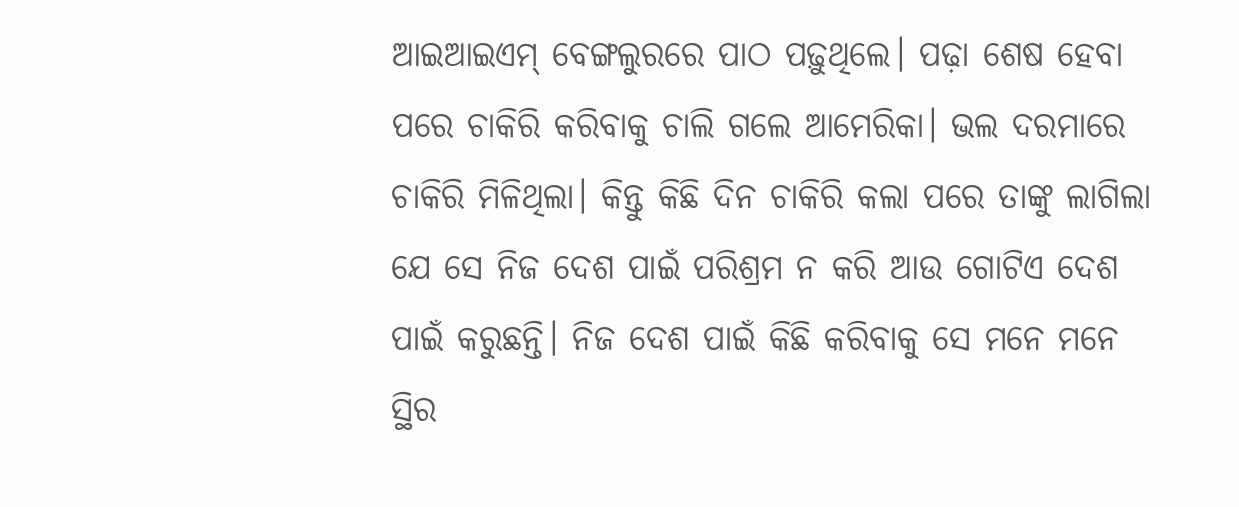ଆଇଆଇଏମ୍ ବେଙ୍ଗଲୁରରେ ପାଠ ପଢ଼ୁଥିଲେ। ପଢ଼ା ଶେଷ ହେବା ପରେ ଚାକିରି କରିବାକୁ ଚାଲି ଗଲେ ଆମେରିକା। ଭଲ ଦରମାରେ ଚାକିରି ମିଳିଥିଲା। କିନ୍ତୁ କିଛି ଦିନ ଚାକିରି କଲା ପରେ ତାଙ୍କୁ ଲାଗିଲା ଯେ ସେ ନିଜ ଦେଶ ପାଇଁ ପରିଶ୍ରମ ନ କରି ଆଉ ଗୋଟିଏ ଦେଶ ପାଇଁ କରୁଛନ୍ତି। ନିଜ ଦେଶ ପାଇଁ କିଛି କରିବାକୁ ସେ ମନେ ମନେ ସ୍ଥିର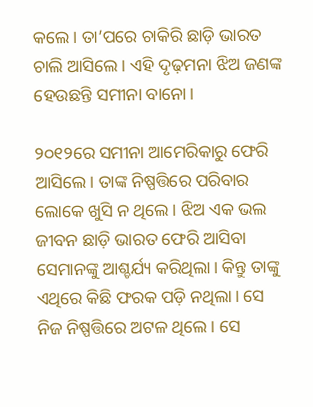କଲେ। ତା’ପରେ ଚାକିରି ଛାଡ଼ି ଭାରତ ଚାଲି ଆସିଲେ। ଏହି ଦୃଢ଼ମନା ଝିଅ ଜଣଙ୍କ ହେଉଛନ୍ତି ସମୀନା ବାନୋ।

୨୦୧୨ରେ ସମୀନା ଆମେରିକାରୁ ଫେରି ଆସିଲେ। ତାଙ୍କ ନିଷ୍ପତ୍ତିରେ ପରିବାର ଲୋକେ ଖୁସି ନ ଥିଲେ। ଝିଅ ଏକ ଭଲ ଜୀବନ ଛାଡ଼ି ଭାରତ ଫେରି ଆସିବା ସେମାନଙ୍କୁ ଆଶ୍ଚର୍ଯ୍ୟ କରିଥିଲା। କିନ୍ତୁ ତାଙ୍କୁ ଏଥିରେ କିଛି ଫରକ ପଡ଼ି ନଥିଲା। ସେ ନିଜ ନିଷ୍ପତ୍ତିରେ ଅଟଳ ଥିଲେ। ସେ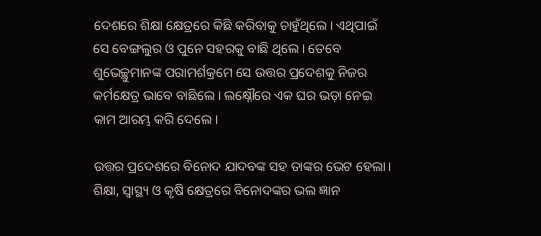ଦେଶରେ ଶିକ୍ଷା କ୍ଷେତ୍ରରେ କିଛି କରିବାକୁ ଚାହୁଁଥିଲେ। ଏଥିପାଇଁ ସେ ବେଙ୍ଗଲୁର ଓ ପୁନେ ସହରକୁ ବାଛି ଥିଲେ। ତେବେ ଶୁଭେଚ୍ଛୁମାନଙ୍କ ପରାମର୍ଶକ୍ରମେ ସେ ଉତ୍ତର ପ୍ରଦେଶକୁ ନିଜର କର୍ମକ୍ଷେତ୍ର ଭାବେ ବାଛିଲେ। ଲକ୍ଷ୍ନୌରେ ଏକ ଘର ଭଡ଼ା ନେଇ କାମ ଆରମ୍ଭ କରି ଦେଲେ।

ଉତ୍ତର ପ୍ରଦେଶରେ ବିନୋଦ ଯାଦବଙ୍କ ସହ ତାଙ୍କର ଭେଟ ହେଲା। ଶିକ୍ଷା, ସ୍ୱାସ୍ଥ୍ୟ ଓ କୃଷି କ୍ଷେତ୍ରରେ ବିନୋଦଙ୍କର ଭଲ ଜ୍ଞାନ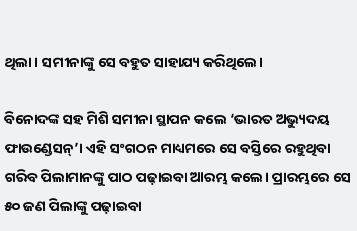ଥିଲା। ସମୀନାଙ୍କୁ ସେ ବହୁତ ସାହାଯ୍ୟ କରିଥିଲେ।

ବିନୋଦଙ୍କ ସହ ମିଶି ସମୀନା ସ୍ଥାପନ କଲେ ‘ଭାରତ ଅଭ୍ୟୁଦୟ ଫାଉଣ୍ଡେସନ୍‌’। ଏହି ସଂଗଠନ ମାଧ୍ୟମରେ ସେ ବସ୍ତିରେ ରହୁଥିବା ଗରିବ ପିଲାମାନଙ୍କୁ ପାଠ ପଢ଼ାଇବା ଆରମ୍ଭ କଲେ। ପ୍ରାରମ୍ଭରେ ସେ ୫୦ ଜଣ ପିଲାଙ୍କୁ ପଢ଼ାଇବା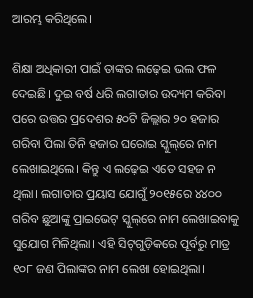ଆରମ୍ଭ କରିଥିଲେ।

ଶିକ୍ଷା ଅଧିକାରୀ ପାଇଁ ତାଙ୍କର ଲଢ଼େଇ ଭଲ ଫଳ ଦେଇଛି। ଦୁଇ ବର୍ଷ ଧରି ଲଗାତାର ଉଦ୍ୟମ କରିବା ପରେ ଉତ୍ତର ପ୍ରଦେଶର ୫୦ଟି ଜିଲ୍ଲାର ୨୦ ହଜାର ଗରିବା ପିଲା ତିନି ହଜାର ଘରୋଇ ସ୍କୁଲ୍‌ରେ ନାମ ଲେଖାଇଥିଲେ। କିନ୍ତୁ ଏ ଲଢ଼େଇ ଏତେ ସହଜ ନ ଥିଲା। ଲଗାତାର ପ୍ରୟାସ ଯୋଗୁଁ ୨୦୧୫ରେ ୪୪୦୦ ଗରିବ ଛୁଆଙ୍କୁ ପ୍ରାଇଭେଟ୍ ସ୍କୁଲ୍‌ରେ ନାମ ଲେଖାଇବାକୁ ସୁଯୋଗ ମିଳିଥିଲା। ଏହି ସିଟ୍‌ଗୁଡ଼ିକରେ ପୂର୍ବରୁ ମାତ୍ର ୧୦୮ ଜଣ ପିଲାଙ୍କର ନାମ ଲେଖା ହୋଇଥିଲା।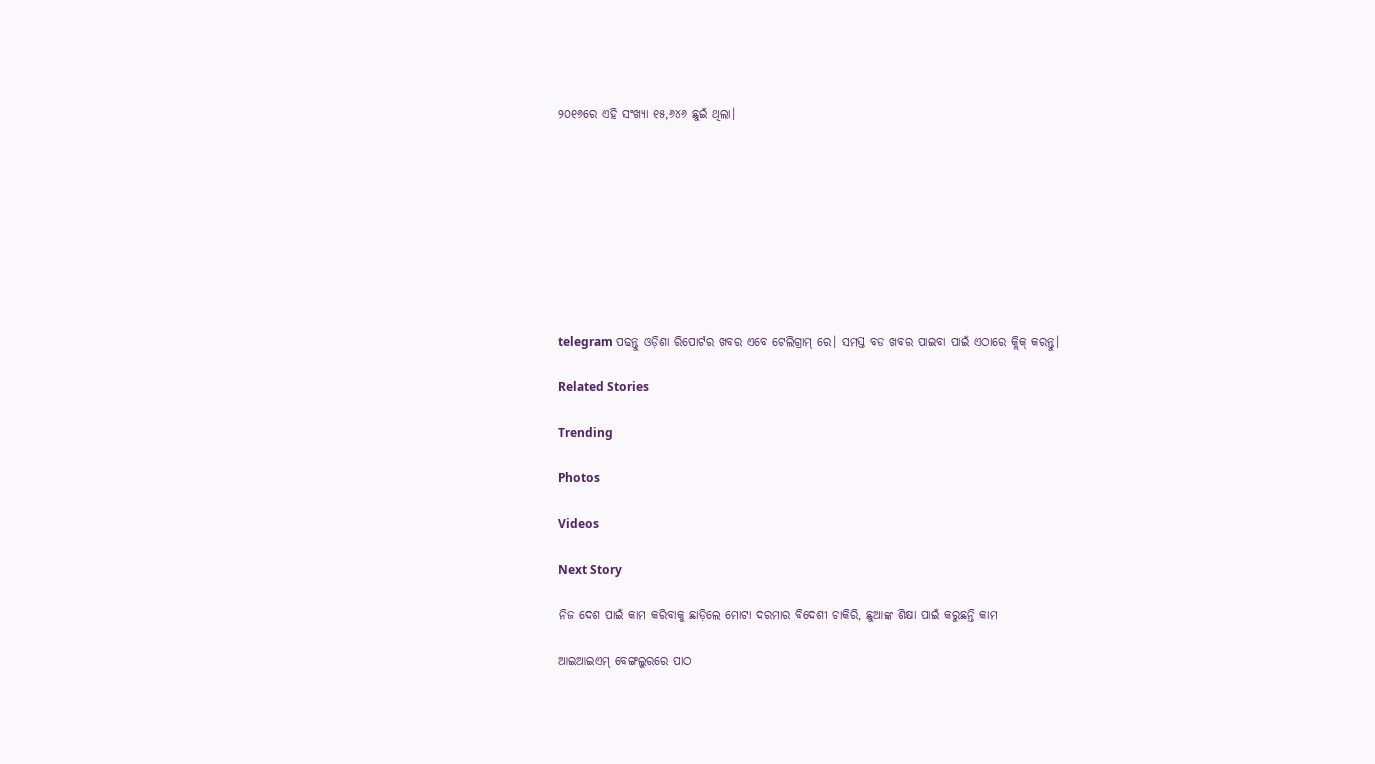୨୦୧୬ରେ ଏହି ସଂଖ୍ୟା ୧୫,୬୪୬ ଛୁଇଁ ଥିଲା।









telegram ପଢନ୍ତୁ ଓଡ଼ିଶା ରିପୋର୍ଟର ଖବର ଏବେ ଟେଲିଗ୍ରାମ୍ ରେ। ସମସ୍ତ ବଡ ଖବର ପାଇବା ପାଇଁ ଏଠାରେ କ୍ଲିକ୍ କରନ୍ତୁ।

Related Stories

Trending

Photos

Videos

Next Story

ନିଜ ଦେଶ ପାଇଁ କାମ କରିବାକୁ ଛାଡ଼ିଲେ ମୋଟା ଦରମାର ବିଦେଶୀ ଚାକିରି, ଛୁଆଙ୍କ ଶିକ୍ଷା ପାଇଁ କରୁଛନ୍ତି କାମ

ଆଇଆଇଏମ୍ ବେଙ୍ଗଲୁରରେ ପାଠ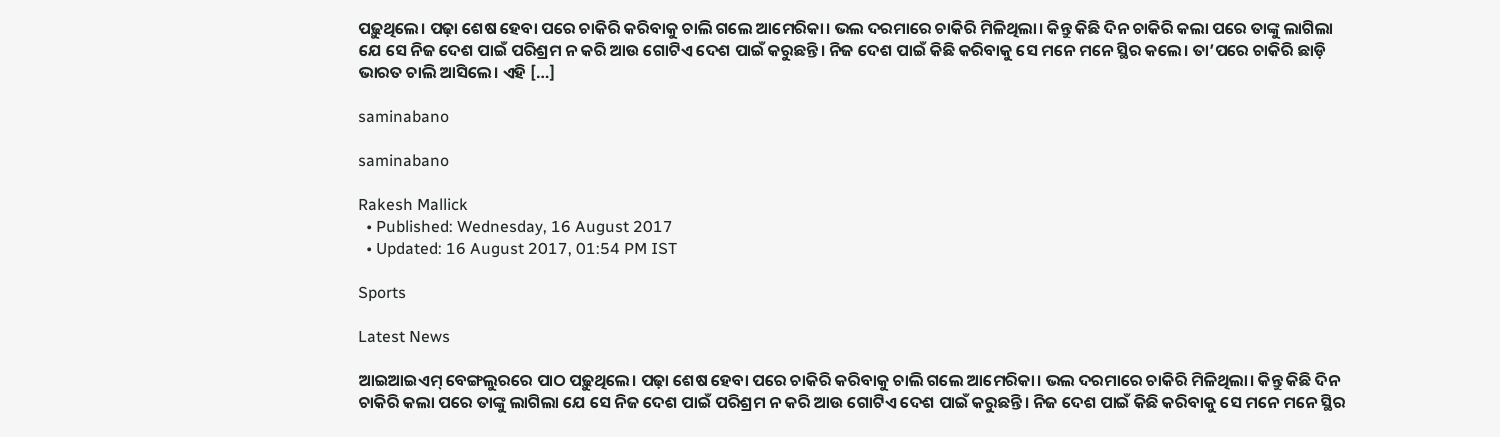ପଢ଼ୁଥିଲେ। ପଢ଼ା ଶେଷ ହେବା ପରେ ଚାକିରି କରିବାକୁ ଚାଲି ଗଲେ ଆମେରିକା। ଭଲ ଦରମାରେ ଚାକିରି ମିଳିଥିଲା। କିନ୍ତୁ କିଛି ଦିନ ଚାକିରି କଲା ପରେ ତାଙ୍କୁ ଲାଗିଲା ଯେ ସେ ନିଜ ଦେଶ ପାଇଁ ପରିଶ୍ରମ ନ କରି ଆଉ ଗୋଟିଏ ଦେଶ ପାଇଁ କରୁଛନ୍ତି। ନିଜ ଦେଶ ପାଇଁ କିଛି କରିବାକୁ ସେ ମନେ ମନେ ସ୍ଥିର କଲେ। ତା’ପରେ ଚାକିରି ଛାଡ଼ି ଭାରତ ଚାଲି ଆସିଲେ। ଏହି […]

saminabano

saminabano

Rakesh Mallick
  • Published: Wednesday, 16 August 2017
  • Updated: 16 August 2017, 01:54 PM IST

Sports

Latest News

ଆଇଆଇଏମ୍ ବେଙ୍ଗଲୁରରେ ପାଠ ପଢ଼ୁଥିଲେ। ପଢ଼ା ଶେଷ ହେବା ପରେ ଚାକିରି କରିବାକୁ ଚାଲି ଗଲେ ଆମେରିକା। ଭଲ ଦରମାରେ ଚାକିରି ମିଳିଥିଲା। କିନ୍ତୁ କିଛି ଦିନ ଚାକିରି କଲା ପରେ ତାଙ୍କୁ ଲାଗିଲା ଯେ ସେ ନିଜ ଦେଶ ପାଇଁ ପରିଶ୍ରମ ନ କରି ଆଉ ଗୋଟିଏ ଦେଶ ପାଇଁ କରୁଛନ୍ତି। ନିଜ ଦେଶ ପାଇଁ କିଛି କରିବାକୁ ସେ ମନେ ମନେ ସ୍ଥିର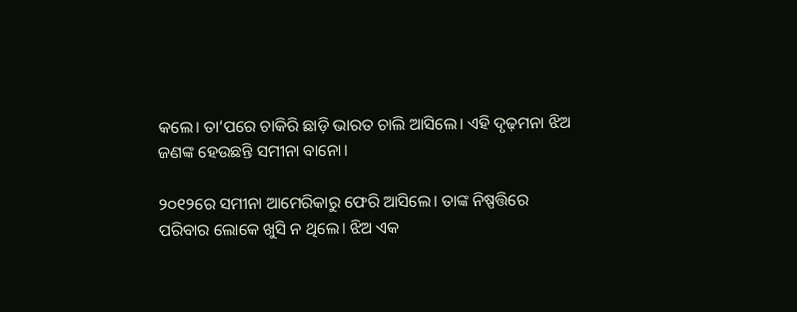କଲେ। ତା’ପରେ ଚାକିରି ଛାଡ଼ି ଭାରତ ଚାଲି ଆସିଲେ। ଏହି ଦୃଢ଼ମନା ଝିଅ ଜଣଙ୍କ ହେଉଛନ୍ତି ସମୀନା ବାନୋ।

୨୦୧୨ରେ ସମୀନା ଆମେରିକାରୁ ଫେରି ଆସିଲେ। ତାଙ୍କ ନିଷ୍ପତ୍ତିରେ ପରିବାର ଲୋକେ ଖୁସି ନ ଥିଲେ। ଝିଅ ଏକ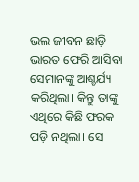ଭଲ ଜୀବନ ଛାଡ଼ି ଭାରତ ଫେରି ଆସିବା ସେମାନଙ୍କୁ ଆଶ୍ଚର୍ଯ୍ୟ କରିଥିଲା। କିନ୍ତୁ ତାଙ୍କୁ ଏଥିରେ କିଛି ଫରକ ପଡ଼ି ନଥିଲା। ସେ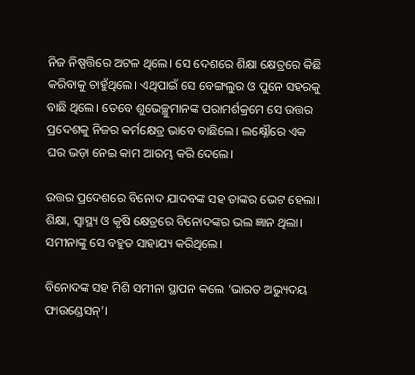ନିଜ ନିଷ୍ପତ୍ତିରେ ଅଟଳ ଥିଲେ। ସେ ଦେଶରେ ଶିକ୍ଷା କ୍ଷେତ୍ରରେ କିଛି କରିବାକୁ ଚାହୁଁଥିଲେ। ଏଥିପାଇଁ ସେ ବେଙ୍ଗଲୁର ଓ ପୁନେ ସହରକୁ ବାଛି ଥିଲେ। ତେବେ ଶୁଭେଚ୍ଛୁମାନଙ୍କ ପରାମର୍ଶକ୍ରମେ ସେ ଉତ୍ତର ପ୍ରଦେଶକୁ ନିଜର କର୍ମକ୍ଷେତ୍ର ଭାବେ ବାଛିଲେ। ଲକ୍ଷ୍ନୌରେ ଏକ ଘର ଭଡ଼ା ନେଇ କାମ ଆରମ୍ଭ କରି ଦେଲେ।

ଉତ୍ତର ପ୍ରଦେଶରେ ବିନୋଦ ଯାଦବଙ୍କ ସହ ତାଙ୍କର ଭେଟ ହେଲା। ଶିକ୍ଷା, ସ୍ୱାସ୍ଥ୍ୟ ଓ କୃଷି କ୍ଷେତ୍ରରେ ବିନୋଦଙ୍କର ଭଲ ଜ୍ଞାନ ଥିଲା। ସମୀନାଙ୍କୁ ସେ ବହୁତ ସାହାଯ୍ୟ କରିଥିଲେ।

ବିନୋଦଙ୍କ ସହ ମିଶି ସମୀନା ସ୍ଥାପନ କଲେ ‘ଭାରତ ଅଭ୍ୟୁଦୟ ଫାଉଣ୍ଡେସନ୍‌’।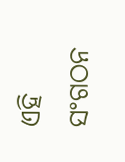ଏହି ସଂଗଠନ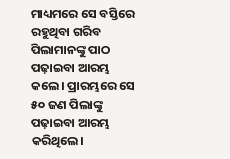ମାଧ୍ୟମରେ ସେ ବସ୍ତିରେ ରହୁଥିବା ଗରିବ ପିଲାମାନଙ୍କୁ ପାଠ ପଢ଼ାଇବା ଆରମ୍ଭ କଲେ। ପ୍ରାରମ୍ଭରେ ସେ ୫୦ ଜଣ ପିଲାଙ୍କୁ ପଢ଼ାଇବା ଆରମ୍ଭ କରିଥିଲେ।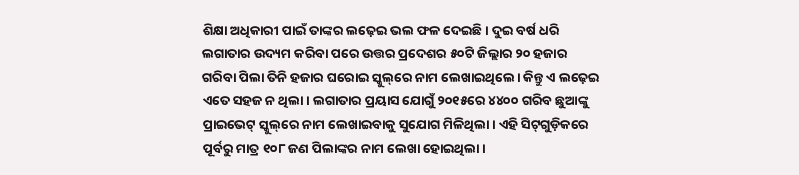ଶିକ୍ଷା ଅଧିକାରୀ ପାଇଁ ତାଙ୍କର ଲଢ଼େଇ ଭଲ ଫଳ ଦେଇଛି। ଦୁଇ ବର୍ଷ ଧରି ଲଗାତାର ଉଦ୍ୟମ କରିବା ପରେ ଉତ୍ତର ପ୍ରଦେଶର ୫୦ଟି ଜିଲ୍ଲାର ୨୦ ହଜାର ଗରିବା ପିଲା ତିନି ହଜାର ଘରୋଇ ସ୍କୁଲ୍‌ରେ ନାମ ଲେଖାଇଥିଲେ। କିନ୍ତୁ ଏ ଲଢ଼େଇ ଏତେ ସହଜ ନ ଥିଲା। ଲଗାତାର ପ୍ରୟାସ ଯୋଗୁଁ ୨୦୧୫ରେ ୪୪୦୦ ଗରିବ ଛୁଆଙ୍କୁ ପ୍ରାଇଭେଟ୍ ସ୍କୁଲ୍‌ରେ ନାମ ଲେଖାଇବାକୁ ସୁଯୋଗ ମିଳିଥିଲା। ଏହି ସିଟ୍‌ଗୁଡ଼ିକରେ ପୂର୍ବରୁ ମାତ୍ର ୧୦୮ ଜଣ ପିଲାଙ୍କର ନାମ ଲେଖା ହୋଇଥିଲା।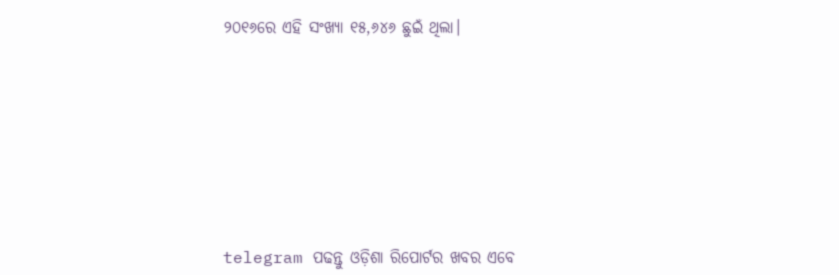୨୦୧୬ରେ ଏହି ସଂଖ୍ୟା ୧୫,୬୪୬ ଛୁଇଁ ଥିଲା।









telegram ପଢନ୍ତୁ ଓଡ଼ିଶା ରିପୋର୍ଟର ଖବର ଏବେ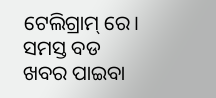ଟେଲିଗ୍ରାମ୍ ରେ। ସମସ୍ତ ବଡ ଖବର ପାଇବା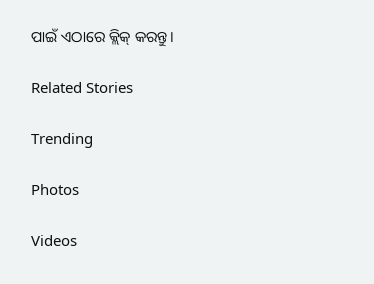ପାଇଁ ଏଠାରେ କ୍ଲିକ୍ କରନ୍ତୁ।

Related Stories

Trending

Photos

Videos